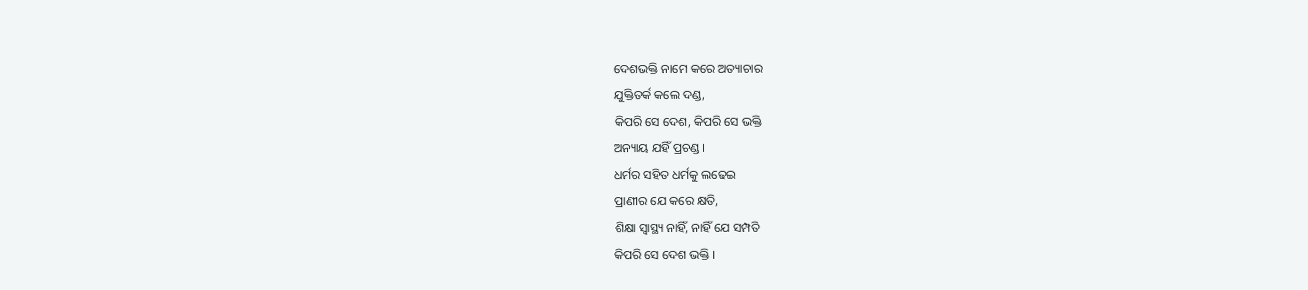ଦେଶଭକ୍ତି ନାମେ କରେ ଅତ୍ୟାଚାର
ଯୁକ୍ତିତର୍କ କଲେ ଦଣ୍ଡ,
କିପରି ସେ ଦେଶ, କିପରି ସେ ଭକ୍ତି
ଅନ୍ୟାୟ ଯହିଁ ପ୍ରଚଣ୍ଡ ।
ଧର୍ମର ସହିତ ଧର୍ମକୁ ଲଢେଇ
ପ୍ରାଣୀର ଯେ କରେ କ୍ଷତି,
ଶିକ୍ଷା ସ୍ୱାସ୍ଥ୍ୟ ନାହିଁ, ନାହିଁ ଯେ ସମ୍ପତି
କିପରି ସେ ଦେଶ ଭକ୍ତି ।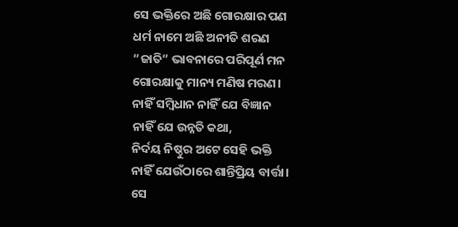ସେ ଭକ୍ତିରେ ଅଛି ଗୋରକ୍ଷାର ପଣ
ଧର୍ମ ନାମେ ଅଛି ଅନୀତି ଶରଣ
“ଜାତି” ଭାବନାରେ ପରିପୂର୍ଣ ମନ
ଗୋରକ୍ଷାକୁ ମାନ୍ୟ ମଣିଷ ମରଣ।
ନାହିଁ ସମ୍ବିଧାନ ନାହିଁ ଯେ ବିଜ୍ଞାନ
ନାହିଁ ଯେ ଉନ୍ନତି କଥା,
ନିର୍ଦୟ ନିଷ୍ଠୁର ଅଟେ ସେହି ଭକ୍ତି
ନାହିଁ ଯେଉଁଠାରେ ଶାନ୍ତିପ୍ରିୟ ବାର୍ତ୍ତା।
ସେ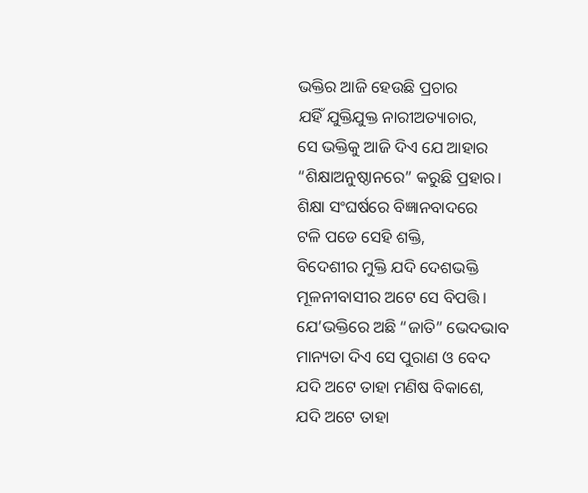ଭକ୍ତିର ଆଜି ହେଉଛି ପ୍ରଚାର
ଯହିଁ ଯୁକ୍ତିଯୁକ୍ତ ନାରୀଅତ୍ୟାଚାର,
ସେ ଭକ୍ତିକୁ ଆଜି ଦିଏ ଯେ ଆହାର
“ଶିକ୍ଷାଅନୁଷ୍ଠାନରେ” କରୁଛି ପ୍ରହାର।
ଶିକ୍ଷା ସଂଘର୍ଷରେ ବିଜ୍ଞାନବାଦରେ
ଟଳି ପଡେ ସେହି ଶକ୍ତି,
ବିଦେଶୀର ମୁକ୍ତି ଯଦି ଦେଶଭକ୍ତି
ମୂଳନୀବାସୀର ଅଟେ ସେ ବିପତ୍ତି।
ଯେ’ଭକ୍ତିରେ ଅଛି “ଜାତି” ଭେଦଭାବ
ମାନ୍ୟତା ଦିଏ ସେ ପୁରାଣ ଓ ବେଦ
ଯଦି ଅଟେ ତାହା ମଣିଷ ବିକାଶେ,
ଯଦି ଅଟେ ତାହା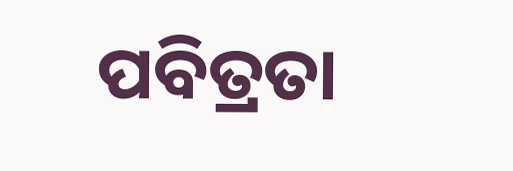ପବିତ୍ରତା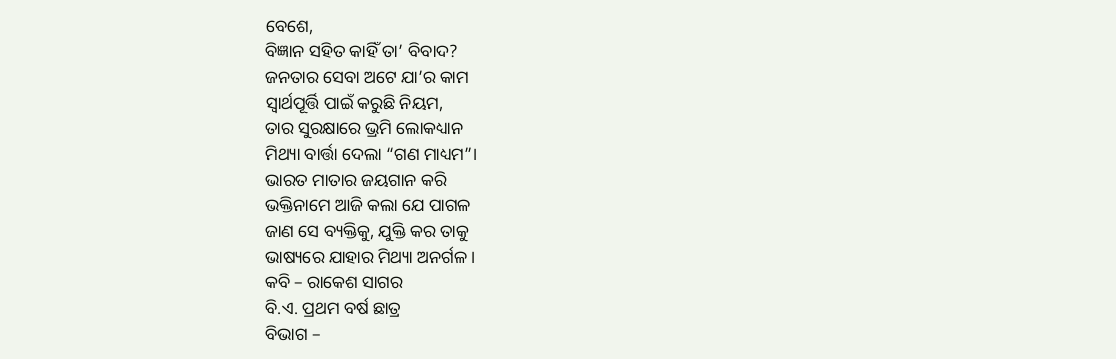ବେଶେ,
ବିଜ୍ଞାନ ସହିତ କାହିଁ ତା’ ବିବାଦ?
ଜନତାର ସେବା ଅଟେ ଯା’ର କାମ
ସ୍ୱାର୍ଥପୂର୍ତ୍ତି ପାଇଁ କରୁଛି ନିୟମ,
ତାର ସୁରକ୍ଷାରେ ଭ୍ରମି ଲୋକଧ୍ୟାନ
ମିଥ୍ୟା ବାର୍ତ୍ତା ଦେଲା “ଗଣ ମାଧ୍ୟମ”।
ଭାରତ ମାତାର ଜୟଗାନ କରି
ଭକ୍ତିନାମେ ଆଜି କଲା ଯେ ପାଗଳ
ଜାଣ ସେ ବ୍ୟକ୍ତିକୁ, ଯୁକ୍ତି କର ତାକୁ
ଭାଷ୍ୟରେ ଯାହାର ମିଥ୍ୟା ଅନର୍ଗଳ ।
କବି – ରାକେଶ ସାଗର
ବି.ଏ. ପ୍ରଥମ ବର୍ଷ ଛାତ୍ର
ବିଭାଗ –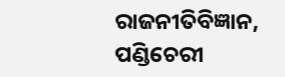ରାଜନୀତିବିଜ୍ଞାନ, ପଣ୍ଡିଚେରୀ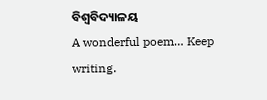ବିଶ୍ୱବିଦ୍ୟାଳୟ
A wonderful poem… Keep writing.